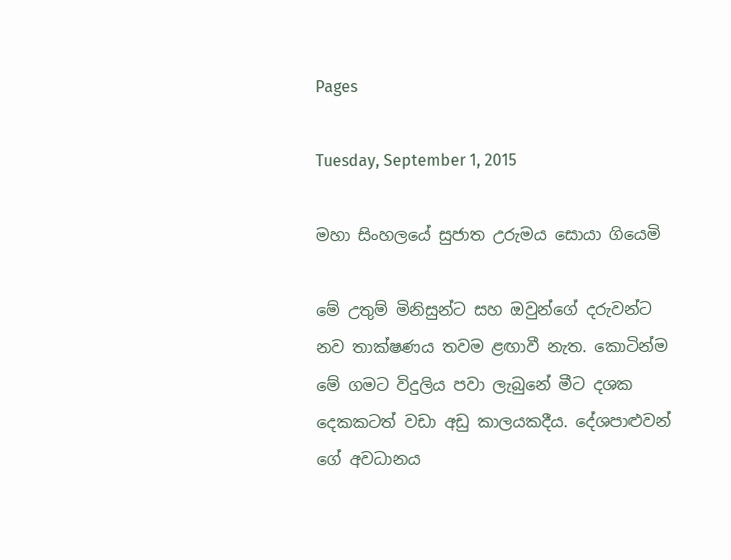Pages

Tuesday, September 1, 2015

මහා සිංහලයේ සුජාත උරුමය සොයා ගියෙමි

මේ උතුම් මිනිසුන්ට සහ ඔවුන්ගේ දරුවන්ට නව තාක්‌ෂණය තවම ළඟාවී නැත. කොටින්ම මේ ගමට විදුලිය පවා ලැබුනේ මීට දශක දෙකකටත් වඩා අඩු කාලයකදීය. දේශපාළුවන් ගේ අවධානය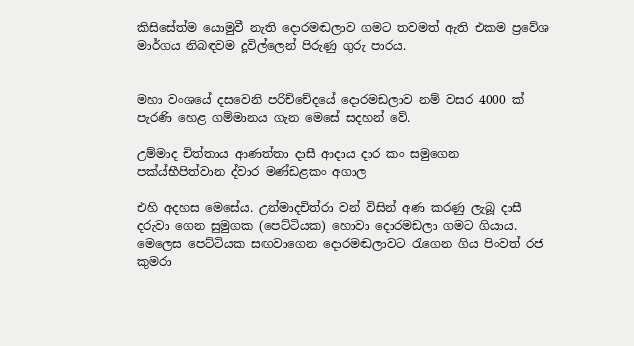කිසිසේත්ම යොමුවී නැති දොරමඬලාව ගමට තවමත් ඇති එකම ප්‍රවේශ මාර්ගය නිබඳවම දූවිල්ලෙන් පිරුණු ගුරු පාරය.


මහා වංශයේ දසවෙනි පරිච්චේදයේ දොරමඩලාව නම් වසර 4000 ක්‌ පැරණි හෙළ ගම්මානය ගැන මෙසේ සදහන් වේ.

උම්මාද චිත්තාය ආණත්තා දාසී ආදාය දාර කං සමුගෙන පක්‌ය්භීපිත්වාන ද්වාර මණ්‌ඩළකං අගාල

එහි අදහස මෙසේය. උන්මාදචිත්රා වන් විසින් අණ කරණු ලැබූ දාසී දරුවා ගෙන සුමුගක (පෙට්‌ටියක) හොවා දොරමඩලා ගමට ගියාය. මෙලෙස පෙට්‌ටියක සඟවාගෙන දොරමඬලාවට රැගෙන ගිය පිංවත් රජ කුමරා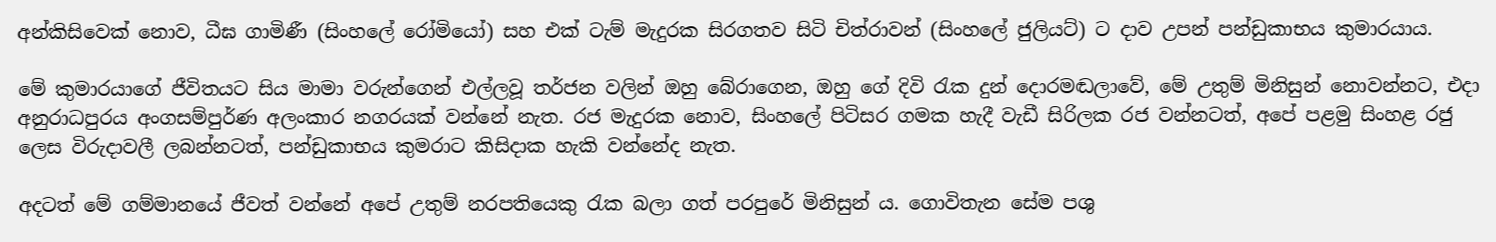අන්කිසිවෙක්‌ නොව, ධීඝ ගාමිණී (සිංහලේ රෝමියෝ) සහ එක්‌ ටැම් මැදුරක සිරගතව සිටි චිත්රාවන් (සිංහලේ ජුලියට්‌) ට දාව උපන් පන්ඩුකාභය කුමාරයාය.

මේ කුමාරයාගේ ජීවිතයට සිය මාමා වරුන්ගෙන් එල්ලවූ තර්ජන වලින් ඔහු බේරාගෙන, ඔහු ගේ දිවි රැක දුන් දොරමඬලාවේ, මේ උතුම් මිනිසුන් නොවන්නට, එදා අනුරාධපුරය අංගසම්පුර්ණ අලංකාර නගරයක්‌ වන්නේ නැත. රජ මැදුරක නොව, සිංහලේ පිටිසර ගමක හැදී වැඩී සිරිලක රජ වන්නටත්, අපේ පළමු සිංහළ රජු ලෙස විරුදාවලී ලබන්නටත්, පන්ඩුකාභය කුමරාට කිසිදාක හැකි වන්නේද නැත.

අදටත් මේ ගම්මානයේ ජීවත් වන්නේ අපේ උතුම් නරපතියෙකු රැක බලා ගත් පරපුරේ මිනිසුන් ය. ගොවිතැන සේම පශු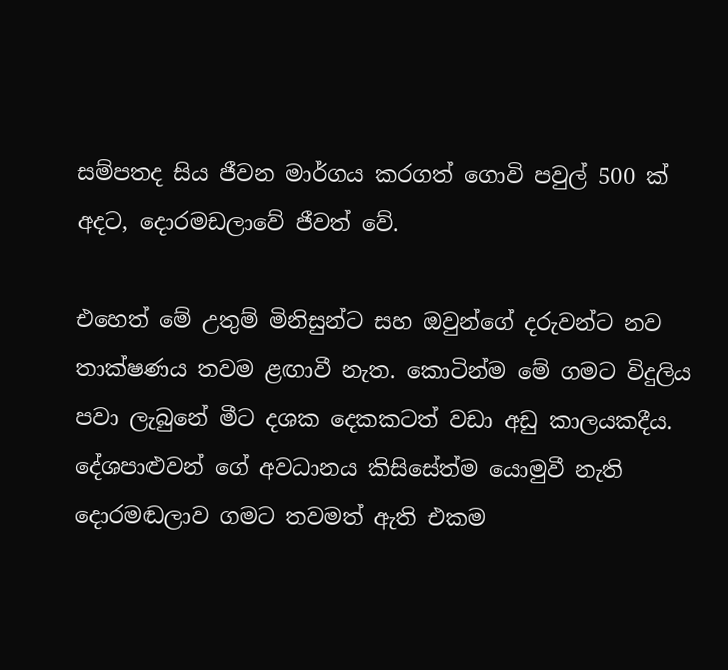සම්පතද සිය ජීවන මාර්ගය කරගත් ගොවි පවුල් 500 ක්‌ අදට, දොරමඩලාවේ ජීවත් වේ.

එහෙත් මේ උතුම් මිනිසුන්ට සහ ඔවුන්ගේ දරුවන්ට නව තාක්‌ෂණය තවම ළඟාවී නැත. කොටින්ම මේ ගමට විදුලිය පවා ලැබුනේ මීට දශක දෙකකටත් වඩා අඩු කාලයකදීය. දේශපාළුවන් ගේ අවධානය කිසිසේත්ම යොමුවී නැති දොරමඬලාව ගමට තවමත් ඇති එකම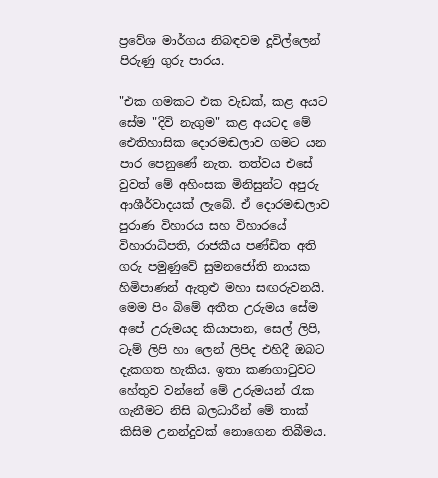ප්‍රවේශ මාර්ගය නිබඳවම දූවිල්ලෙන් පිරුණු ගුරු පාරය.

"එක ගමකට එක වැඩක්‌, කළ අයට සේම "දිවි නැගුම" කළ අයටද මේ ඓතිහාසික දොරමඬලාව ගමට යන පාර පෙනුණේ නැත. තත්වය එසේ වුවත් මේ අහිංසක මිනිසුන්ට අපුරු ආශීර්වාදයක්‌ ලැබේ. ඒ දොරමඬලාව පුරාණ විහාරය සහ විහාරයේ විහාරාධිපති, රාජකීය පණ්‌ඩිත අති ගරු පමුණුවේ සුමනජෝති නායක හිමිපාණන් ඇතුළු මහා සඟරුවනයි. මෙම පිං බිමේ අතීත උරුමය සේම අපේ උරුමයද කියාපාන, සෙල් ලිපි, ටැම් ලිපි හා ලෙන් ලිපිද එහිදී ඔබට දැකගත හැකිය. ඉතා කණගාටුවට හේතුව වන්නේ මේ උරුමයන් රැක ගැනීමට නිසි බලධාරීන් මේ තාක්‌ කිසිම උනන්දුවක්‌ නොගෙන තිබීමය.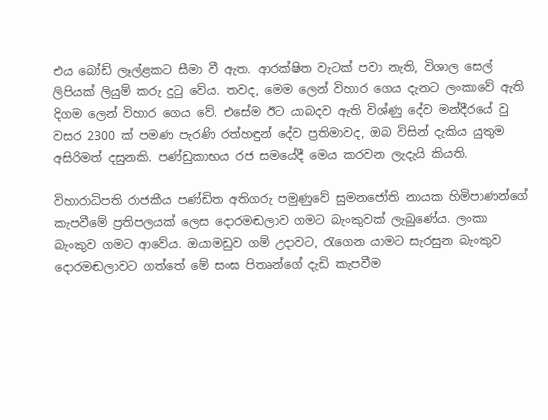එය බෝඩ් ලෑල්ළකට සීමා වී ඇත. ආරක්‌ෂිත වැටක්‌ පවා නැති, විශාල සෙල් ලිපියක්‌ ලියුම් කරු දුටු වේය. තවද, මෙම ලෙන් විහාර ගෙය දැනට ලංකාවේ ඇති දිගම ලෙන් විහාර ගෙය වේ. එසේම ඊට යාබදව ඇති විශ්ණු දේව මන්දීරයේ වු වසර 2300 ක්‌ පමණ පැරණි රත්හඳුන් දේව ප්‍රතිමාවද, ඔබ විසින් දැකිය යුතුම අසිරිමත් දසුනකි. පණ්‌ඩුකාභය රජ සමයේදී මෙය කරවන ලැදැයි කියති.

විහාරාධිපති රාජකීය පණ්‌ඩිත අතිගරු පමුණුවේ සුමනජෝති නායක හිමිපාණන්ගේ කැපවීමේ ප්‍රතිපලයක්‌ ලෙස දොරමඬලාව ගමට බැංකුවක්‌ ලැබුණේය. ලංකා බැංකුව ගමට ආවේය. ඔයාමඩුව ගම් උදාවට, රැගෙන යාමට සැරසුන බැංකුව දොරමඬලාවට ගත්තේ මේ සංඝ පිතෘන්ගේ දැඩි කැපවීම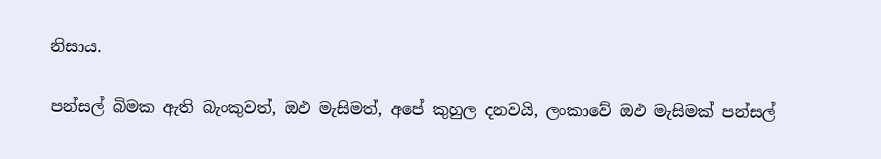නිසාය.

පන්සල් බිමක ඇති බැංකුවත්, ඔඵ මැසිමත්, අපේ කුහුල දනවයි, ලංකාවේ ඔඵ මැසිමක්‌ පන්සල්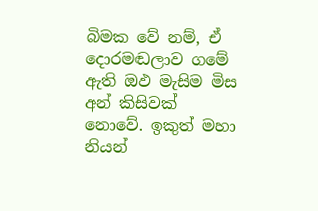බිමක වේ නම්, ඒ දොරමඬලාව ගමේ ඇති ඔඵ මැසිම මිස අන් කිසිවක්‌ නොවේ. ඉකුත් මහා නියන්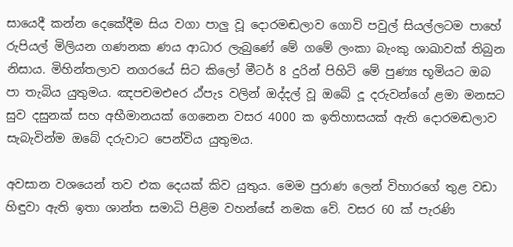සායෙදී කන්න දෙකේදීම සිය වගා පාලු වූ දොරමඬලාව ගොවි පවුල් සියල්ලටම පාහේ රුපියල් මිලියන ගණනක ණය ආධාර ලැබුණේ මේ ගමේ ලංකා බැංකු ශාඛාවක්‌ තිබුන නිසාය. මිහින්තලාව නගරයේ සිට කිලෝ මීටර් 8 දුරින් පිහිටි මේ පුණ්‍ය භූමියට ඔබ පා තැබිය යුතුමය. ඤපචමඑeර ඨ්‌පැs වලින් ඔද්දල් වූ ඔබේ දූ දරුවන්ගේ ළමා මනසට සුව දසුනක්‌ සහ අභීමානයක්‌ ගෙනෙන වසර 4000 ක ඉතිහාසයක්‌ ඇති දොරමඬලාව සැබැවින්ම ඔබේ දරුවාට පෙන්විය යුතුමය.

අවසාන වශයෙන් තව එක දෙයක්‌ කිව යුතුය. මෙම පුරාණ ලෙන් විහාරගේ තුළ වඩා හිඳුවා ඇති ඉතා ශාන්ත සමාධි පිළිම වහන්සේ නමක වේ. වසර 60 ක්‌ පැරණි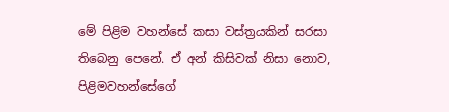මේ පිළිම වහන්සේ කසා වස්‌ත්‍රයකින් සරසා තිබෙනු පෙනේ. ඒ අන් කිසිවක්‌ නිසා නොව, පිළිමවහන්සේගේ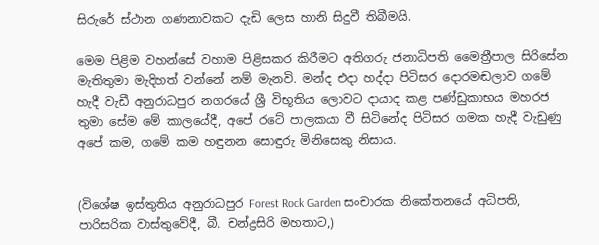සිරුරේ ස්‌ථාන ගණනාවකට දැඩි ලෙස හානි සිදුවී තිබීමයි.

මෙම පිළිම වහන්සේ වහාම පිළිසකර කිරීමට අතිගරු ජනාධිපති මෛත්‍රීපාල සිරිසේන මැතිතුමා මැදිහත් වන්නේ නම් මැනවි. මන්ද එදා හද්දා පිටිසර දොරමඬලාව ගමේ හැදී වැඩී අනුරාධපුර නගරයේ ශ්‍රී විභූතිය ලොවට දායාද කළ පණ්‌ඩුකාභය මහරජ තුමා සේම මේ කාලයේදී, අපේ රටේ පාලකයා වී සිටිනේද පිටිසර ගමක හැදී වැඩුණු අපේ කම, ගමේ කම හඳුනන සොඳුරු මිනිසෙකු නිසාය.


(විශේෂ ඉස්‌තුතිය අනුරාධපුර Forest Rock Garden සංචාරක නිකේතනයේ අධිපති, පාරිසරික වාස්‌තුවේදී, බී. චන්ද්‍රසිරි මහතාට,)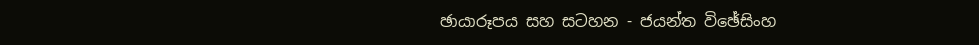ඡායාරූපය සහ සටහන - ජයන්ත විඡේසිංහ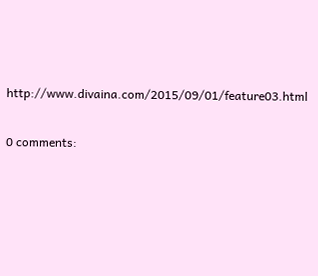http://www.divaina.com/2015/09/01/feature03.html

0 comments: